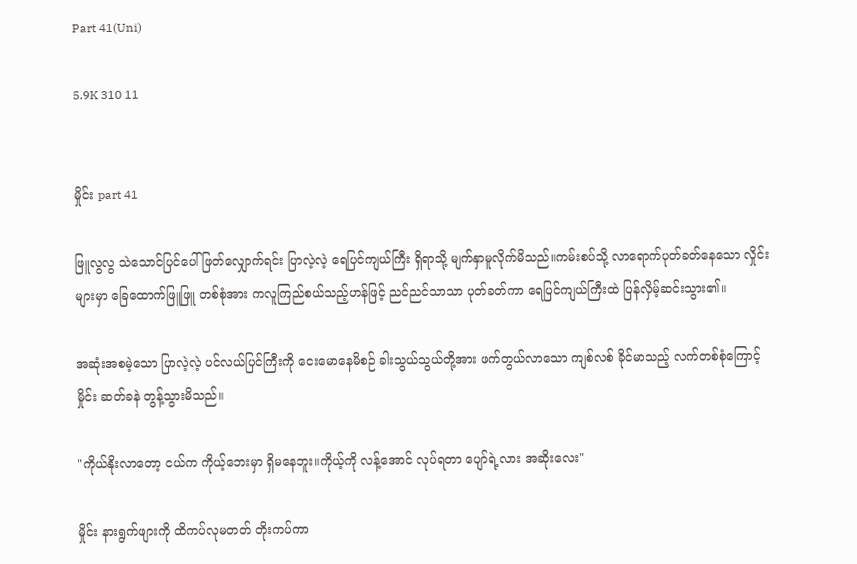Part 41(Uni)

5.9K 310 11


မှိုင်း part 41

ဖြူလွလွ သဲသောင်ပြင်ပေါ် ဖြတ်လျှောက်ရင်း ပြာလဲ့လဲ့ ရေပြင်ကျယ်ကြီး ရှိရာသို့ မျက်နှာမူလိုက်မိသည်။ကမ်းစပ်သို့ လာရောက်ပုတ်ခတ်နေသော လှိုင်းများမှာ ခြေထောက်ဖြူဖြူ တစ်စုံအား ကလူကြည်စယ်သည့်ဟန်ဖြင့် ညင်ညင်သာသာ ပုတ်ခတ်ကာ ရေပြင်ကျယ်ကြီးထဲ ပြန်လှိမ့်ဆင်းသွား၏။

အဆုံးအစမဲ့သော ပြာလဲ့လဲ့ ပင်လယ်ပြင်ကြီးကို ငေးမောနေမိစဉ် ခါးသွယ်သွယ်တို့အား ဖက်တွယ်လာသော ကျစ်လစ် ခိုင်မာသည့် လက်တစ်စုံကြောင့် မှိုင်း ဆတ်ခနဲ တွန့်သွားမိသည်။

"ကိုယ်နိုးလာတော့ ငယ်က ကိုယ့်ဘေးမှာ ရှိမနေဘူး။ကိုယ့်ကို လန့်အောင် လုပ်ရတာ ပျော်ရဲ့လား အဆိုးလေး"

မှိုင်း နားရွက်ဖျားကို ထိကပ်လုမတတ် တိုးကပ်ကာ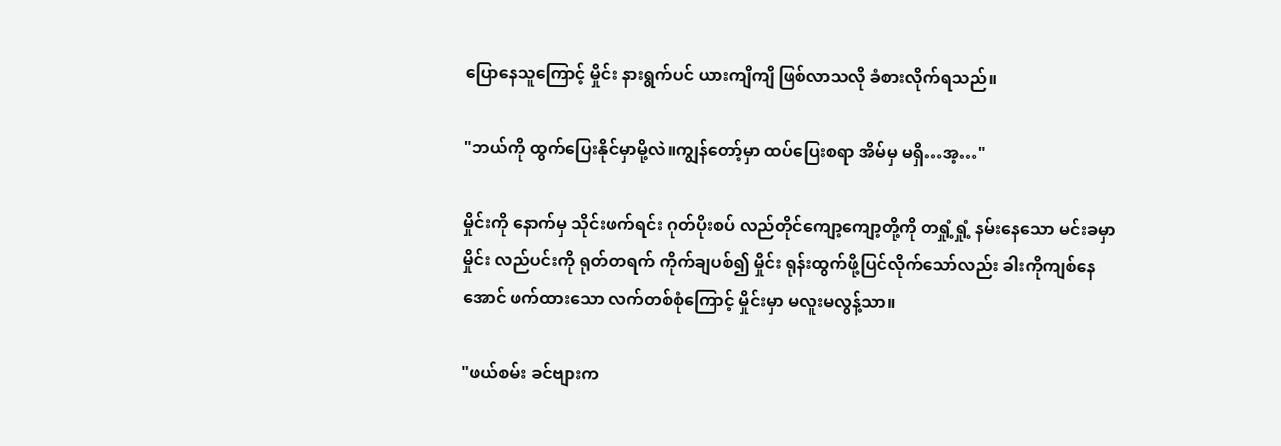ပြောနေသူကြောင့် မှိုင်း နားရွက်ပင် ယားကျိကျိ ဖြစ်လာသလို ခံစားလိုက်ရသည်။

"ဘယ်ကို ထွက်ပြေးနိုင်မှာမို့လဲ။ကျွန်တော့်မှာ ထပ်ပြေးစရာ အိမ်မှ မရှိ…အ့…"

မှိုင်းကို နောက်မှ သိုင်းဖက်ရင်း ဂုတ်ပိုးစပ် လည်တိုင်ကျော့ကျော့တို့ကို တရှုံ့ရှုံ့ နမ်းနေသော မင်းခမှာ မှိုင်း လည်ပင်းကို ရုတ်တရက် ကိုက်ချပစ်၍ မှိုင်း ရုန်းထွက်ဖို့ပြင်လိုက်သော်လည်း ခါးကိုကျစ်နေအောင် ဖက်ထားသော လက်တစ်စုံကြောင့် မှိုင်းမှာ မလူးမလွန့်သာ။

"ဖယ်စမ်း ခင်ဗျားက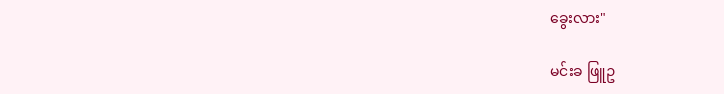ခွေးလား"

မင်းခ ဖြူဥ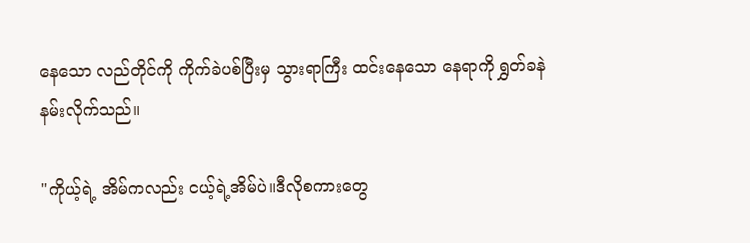နေသော လည်တိုင်ကို ကိုက်ခဲပစ်ပြီးမှ သွားရာကြီး ထင်းနေသော နေရာကို ရွှတ်ခနဲ နမ်းလိုက်သည်။

"ကိုယ့်ရဲ့ အိမ်ကလည်း ငယ့်ရဲ့အိမ်ပဲ။ဒီလိုစကားတွေ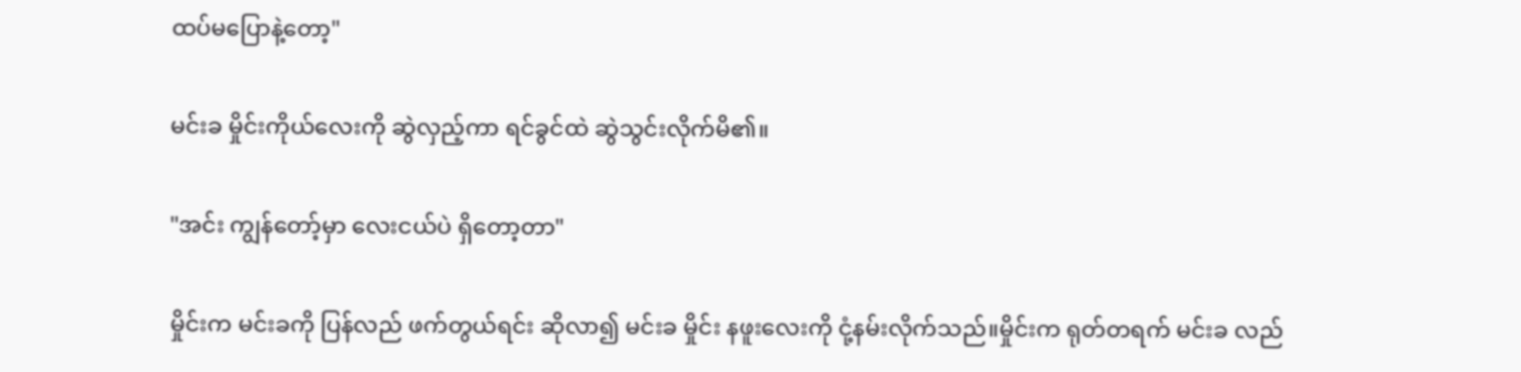ထပ်မပြောနဲ့တော့"

မင်းခ မှိုင်းကိုယ်လေးကို ဆွဲလှည့်ကာ ရင်ခွင်ထဲ ဆွဲသွင်းလိုက်မိ၏။

"အင်း ကျွန်တော့်မှာ လေးငယ်ပဲ ရှိတော့တာ"

မှိုင်းက မင်းခကို ပြန်လည် ဖက်တွယ်ရင်း ဆိုလာ၍ မင်းခ မှိုင်း နဖူးလေးကို ငုံ့နမ်းလိုက်သည်။မှိုင်းက ရုတ်တရက် မင်းခ လည်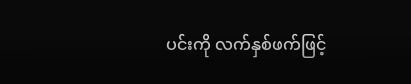ပင်းကို လက်နှစ်ဖက်ဖြင့်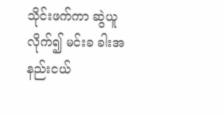သိုင်းဖက်ကာ ဆွဲယူလိုက်၍ မင်းခ ခါးအနည်းငယ်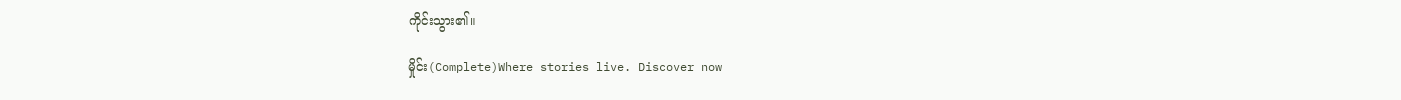ကိုင်းသွား၏။

မှိုင်း(Complete)Where stories live. Discover now